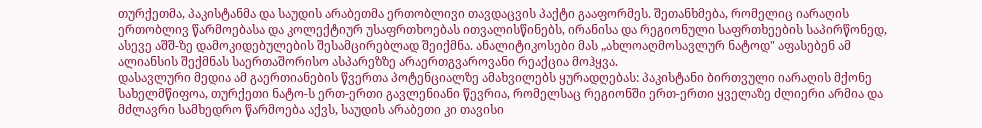თურქეთმა, პაკისტანმა და საუდის არაბეთმა ერთობლივი თავდაცვის პაქტი გააფორმეს. შეთანხმება, რომელიც იარაღის ერთობლივ წარმოებასა და კოლექტიურ უსაფრთხოებას ითვალისწინებს, ირანისა და რეგიონული საფრთხეების საპირწონედ, ასევე აშშ-ზე დამოკიდებულების შესამცირებლად შეიქმნა. ანალიტიკოსები მას „ახლოაღმოსავლურ ნატოდ" აფასებენ ამ ალიანსის შექმნას საერთაშორისო ასპარეზზე არაერთგვაროვანი რეაქცია მოჰყვა.
დასავლური მედია ამ გაერთიანების წვერთა პოტენციალზე ამახვილებს ყურადღებას: პაკისტანი ბირთვული იარაღის მქონე სახელმწიფოა, თურქეთი ნატო-ს ერთ-ერთი გავლენიანი წევრია, რომელსაც რეგიონში ერთ-ერთი ყველაზე ძლიერი არმია და მძლავრი სამხედრო წარმოება აქვს, საუდის არაბეთი კი თავისი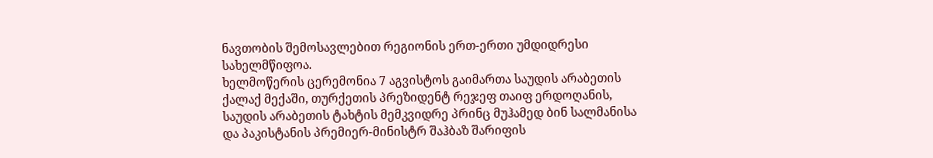ნავთობის შემოსავლებით რეგიონის ერთ-ერთი უმდიდრესი სახელმწიფოა.
ხელმოწერის ცერემონია 7 აგვისტოს გაიმართა საუდის არაბეთის ქალაქ მექაში, თურქეთის პრეზიდენტ რეჯეფ თაიფ ერდოღანის, საუდის არაბეთის ტახტის მემკვიდრე პრინც მუჰამედ ბინ სალმანისა და პაკისტანის პრემიერ-მინისტრ შაჰბაზ შარიფის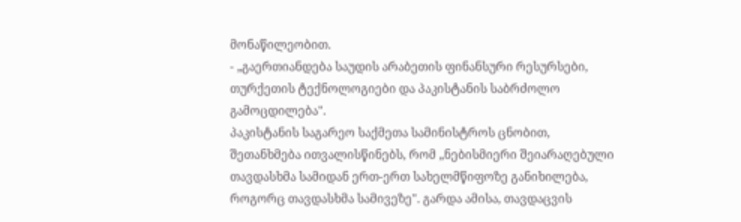მონაწილეობით.
- „გაერთიანდება საუდის არაბეთის ფინანსური რესურსები, თურქეთის ტექნოლოგიები და პაკისტანის საბრძოლო გამოცდილება".
პაკისტანის საგარეო საქმეთა სამინისტროს ცნობით, შეთანხმება ითვალისწინებს, რომ „ნებისმიერი შეიარაღებული თავდასხმა სამიდან ერთ-ერთ სახელმწიფოზე განიხილება, როგორც თავდასხმა სამივეზე". გარდა ამისა, თავდაცვის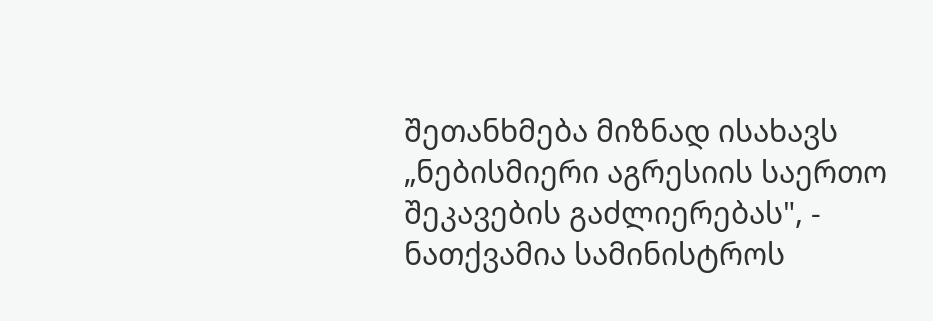შეთანხმება მიზნად ისახავს „ნებისმიერი აგრესიის საერთო შეკავების გაძლიერებას", - ნათქვამია სამინისტროს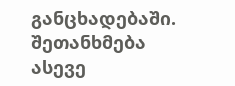განცხადებაში.
შეთანხმება ასევე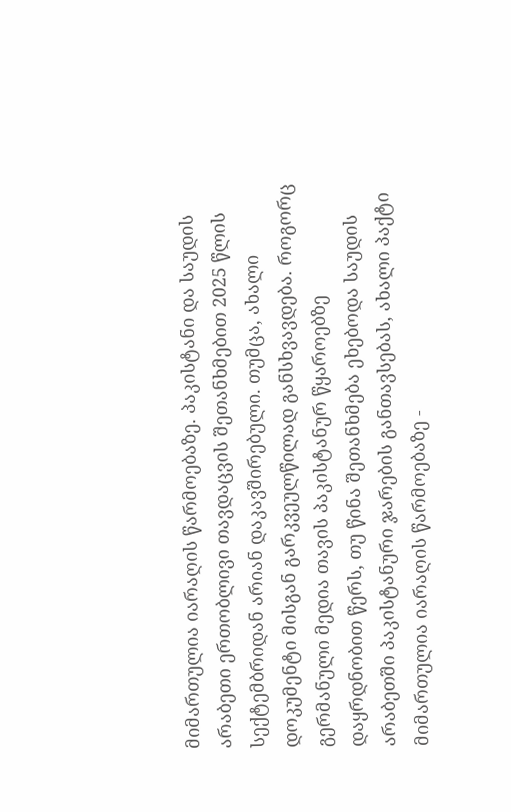მიმართულია იარაღის წარმოებაზე. პაკისტანი და საუდის არაბეთი ერთობლივი თავდაცვის შეთანხმებით 2025 წლის სექტემბრიდან არიან დაკავშირებული. თუმცა, ახალი დოკუმენტი მისგან გარკვეულწილად განსხვავდება. როგორც გერმანული მედია თავის პაკისტანურ წყაროებზე დაყრდნობით წერს, თუ წინა შეთანხმება ეხებოდა საუდის არაბეთში პაკისტანური ჯარების განთავსებას, ახალი პაქტი მიმართულია იარაღის წარმოებაზე -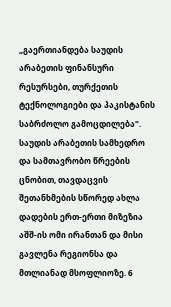„გაერთიანდება საუდის არაბეთის ფინანსური რესურსები, თურქეთის ტექნოლოგიები და პაკისტანის საბრძოლო გამოცდილება".
საუდის არაბეთის სამხედრო და სამთავრობო წრეების ცნობით, თავდაცვის შეთანხმების სწორედ ახლა დადების ერთ-ერთი მიზეზია აშშ-ის ომი ირანთან და მისი გავლენა რეგიონსა და მთლიანად მსოფლიოზე. 6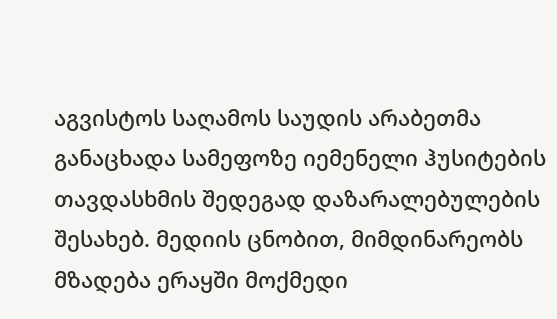აგვისტოს საღამოს საუდის არაბეთმა განაცხადა სამეფოზე იემენელი ჰუსიტების თავდასხმის შედეგად დაზარალებულების შესახებ. მედიის ცნობით, მიმდინარეობს მზადება ერაყში მოქმედი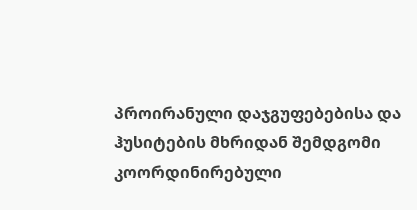პროირანული დაჯგუფებებისა და ჰუსიტების მხრიდან შემდგომი კოორდინირებული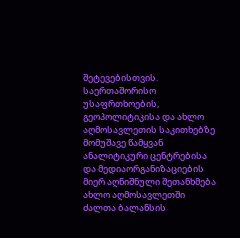შეტევებისთვის.
საერთაშორისო უსაფრთხოების, გეოპოლიტიკისა და ახლო აღმოსავლეთის საკითხებზე მომუშავე წამყვან ანალიტიკური ცენტრებისა და მედიაორგანიზაციების მიერ აღნიშნული შეთანხმება ახლო აღმოსავლეთში ძალთა ბალანსის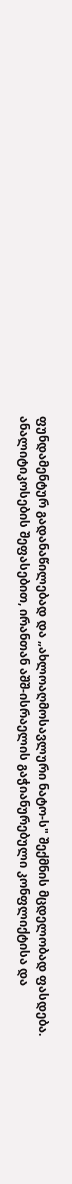ფუნდამენტურ გადანაწილებად და „ახლოაღმოსავლური ნატო-ს" შექმნის მცდელობად ფასდება. ანალიტიკოსების შეფასებით, ირანთან აშშ-ისრაელის გაჭიანურებული კონფლიქტისა და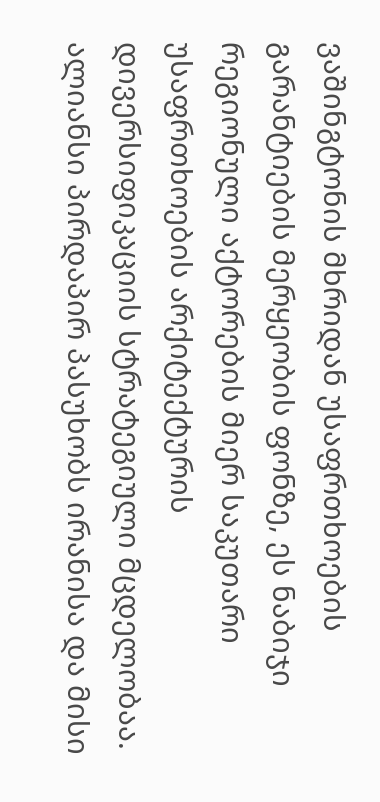ვაშინგტონის მხრიდან უსაფრთხოების გარანტიების მერყეობის ფონზე, ეს ნაბიჯი რეგიონული აქტორების მიერ საკუთარი უსაფრთხოების არქიტექტურის დივერსიფიკაციის სტრატეგიული მცდელობაა. ალიანსი პირდაპირ პასუხობს ირანისა და მისი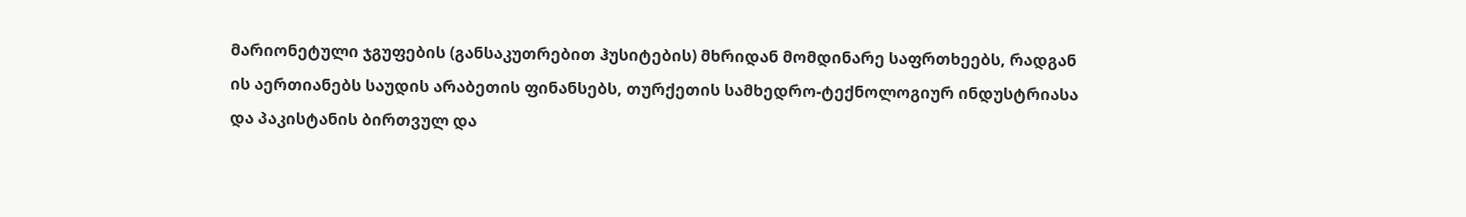მარიონეტული ჯგუფების (განსაკუთრებით ჰუსიტების) მხრიდან მომდინარე საფრთხეებს, რადგან ის აერთიანებს საუდის არაბეთის ფინანსებს, თურქეთის სამხედრო-ტექნოლოგიურ ინდუსტრიასა და პაკისტანის ბირთვულ და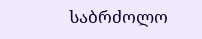საბრძოლო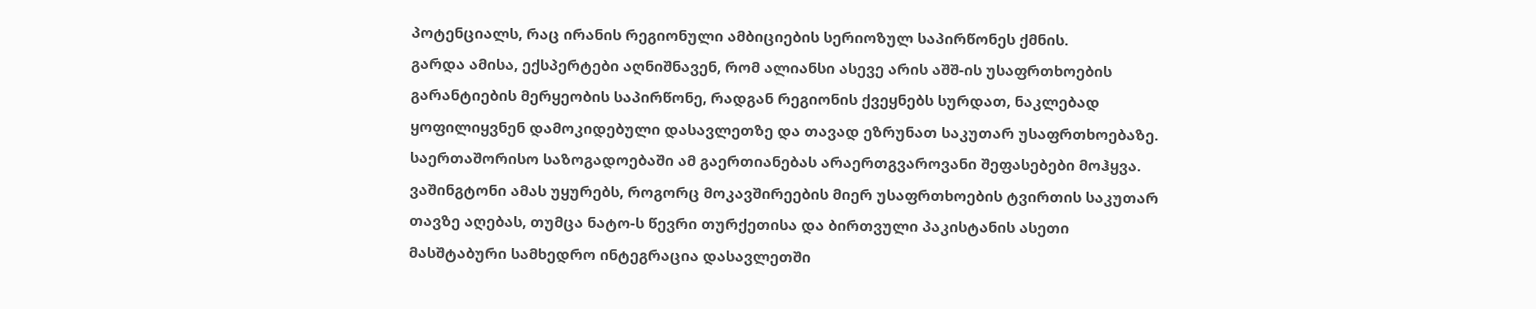პოტენციალს, რაც ირანის რეგიონული ამბიციების სერიოზულ საპირწონეს ქმნის.
გარდა ამისა, ექსპერტები აღნიშნავენ, რომ ალიანსი ასევე არის აშშ-ის უსაფრთხოების გარანტიების მერყეობის საპირწონე, რადგან რეგიონის ქვეყნებს სურდათ, ნაკლებად ყოფილიყვნენ დამოკიდებული დასავლეთზე და თავად ეზრუნათ საკუთარ უსაფრთხოებაზე.
საერთაშორისო საზოგადოებაში ამ გაერთიანებას არაერთგვაროვანი შეფასებები მოჰყვა. ვაშინგტონი ამას უყურებს, როგორც მოკავშირეების მიერ უსაფრთხოების ტვირთის საკუთარ თავზე აღებას, თუმცა ნატო-ს წევრი თურქეთისა და ბირთვული პაკისტანის ასეთი მასშტაბური სამხედრო ინტეგრაცია დასავლეთში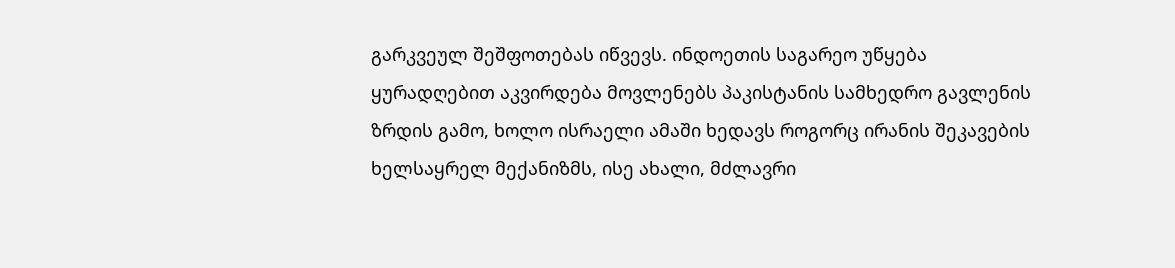გარკვეულ შეშფოთებას იწვევს. ინდოეთის საგარეო უწყება ყურადღებით აკვირდება მოვლენებს პაკისტანის სამხედრო გავლენის ზრდის გამო, ხოლო ისრაელი ამაში ხედავს როგორც ირანის შეკავების ხელსაყრელ მექანიზმს, ისე ახალი, მძლავრი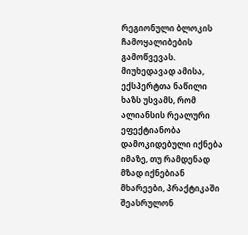რეგიონული ბლოკის ჩამოყალიბების გამოწვევას.
მიუხედავად ამისა, ექსპერტთა ნაწილი ხაზს უსვამს, რომ ალიანსის რეალური ეფექტიანობა დამოკიდებული იქნება იმაზე, თუ რამდენად მზად იქნებიან მხარეები, პრაქტიკაში შეასრულონ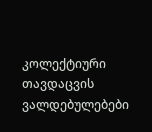კოლექტიური თავდაცვის ვალდებულებები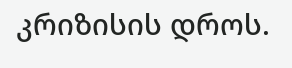კრიზისის დროს.